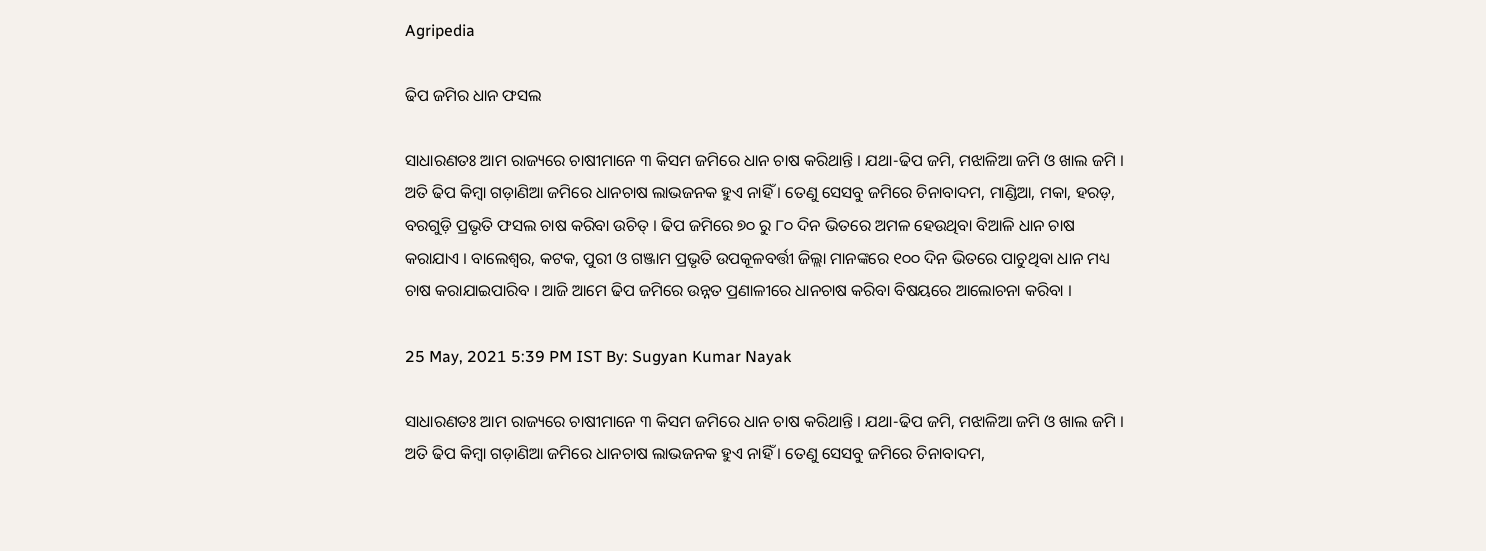Agripedia

ଢିପ ଜମିର ଧାନ ଫସଲ

ସାଧାରଣତଃ ଆମ ରାଜ୍ୟରେ ଚାଷୀମାନେ ୩ କିସମ ଜମିରେ ଧାନ ଚାଷ କରିଥାନ୍ତି । ଯଥା-ଢିପ ଜମି, ମଝାଳିଆ ଜମି ଓ ଖାଲ ଜମି । ଅତି ଢିପ କିମ୍ବା ଗଡ଼ାଣିଆ ଜମିରେ ଧାନଚାଷ ଲାଭଜନକ ହୁଏ ନାହିଁ । ତେଣୁ ସେସବୁ ଜମିରେ ଚିନାବାଦମ, ମାଣ୍ଡିଆ, ମକା, ହରଡ଼, ବରଗୁଡ଼ି ପ୍ରଭୃତି ଫସଲ ଚାଷ କରିବା ଉଚିତ୍ । ଢିପ ଜମିରେ ୭୦ ରୁ ୮୦ ଦିନ ଭିତରେ ଅମଳ ହେଉଥିବା ବିଆଳି ଧାନ ଚାଷ କରାଯାଏ । ବାଲେଶ୍ଵର, କଟକ, ପୁରୀ ଓ ଗଞ୍ଜାମ ପ୍ରଭୃତି ଉପକୂଳବର୍ତ୍ତୀ ଜିଲ୍ଲା ମାନଙ୍କରେ ୧୦୦ ଦିନ ଭିତରେ ପାଚୁଥିବା ଧାନ ମଧ୍ୟ ଚାଷ କରାଯାଇପାରିବ । ଆଜି ଆମେ ଢିପ ଜମିରେ ଉନ୍ନତ ପ୍ରଣାଳୀରେ ଧାନଚାଷ କରିବା ବିଷୟରେ ଆଲୋଚନା କରିବା ।

25 May, 2021 5:39 PM IST By: Sugyan Kumar Nayak

ସାଧାରଣତଃ ଆମ ରାଜ୍ୟରେ ଚାଷୀମାନେ ୩ କିସମ ଜମିରେ ଧାନ ଚାଷ କରିଥାନ୍ତି । ଯଥା-ଢିପ ଜମି, ମଝାଳିଆ ଜମି ଓ ଖାଲ ଜମି । ଅତି ଢିପ କିମ୍ବା ଗଡ଼ାଣିଆ ଜମିରେ ଧାନଚାଷ ଲାଭଜନକ ହୁଏ ନାହିଁ । ତେଣୁ ସେସବୁ ଜମିରେ ଚିନାବାଦମ,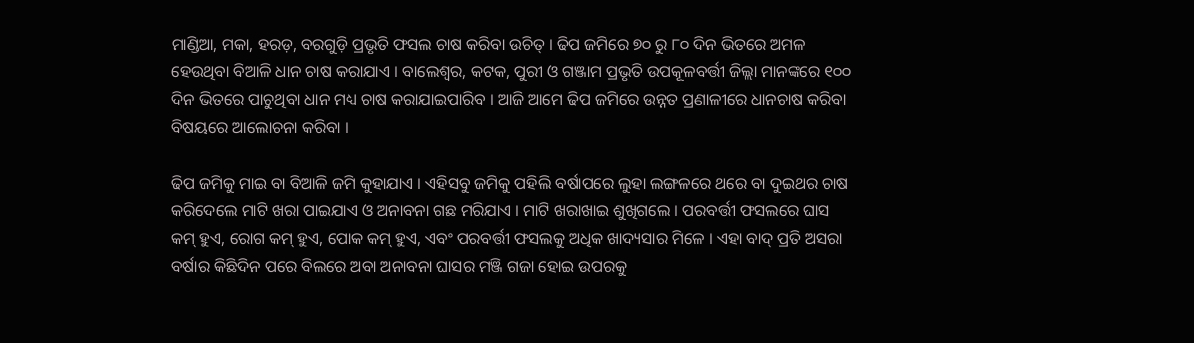ମାଣ୍ଡିଆ, ମକା, ହରଡ଼, ବରଗୁଡ଼ି ପ୍ରଭୃତି ଫସଲ ଚାଷ କରିବା ଉଚିତ୍ । ଢିପ ଜମିରେ ୭୦ ରୁ ୮୦ ଦିନ ଭିତରେ ଅମଳ ହେଉଥିବା ବିଆଳି ଧାନ ଚାଷ କରାଯାଏ । ବାଲେଶ୍ଵର, କଟକ, ପୁରୀ ଓ ଗଞ୍ଜାମ ପ୍ରଭୃତି ଉପକୂଳବର୍ତ୍ତୀ ଜିଲ୍ଲା ମାନଙ୍କରେ ୧୦୦ ଦିନ ଭିତରେ ପାଚୁଥିବା ଧାନ ମଧ୍ୟ ଚାଷ କରାଯାଇପାରିବ । ଆଜି ଆମେ ଢିପ ଜମିରେ ଉନ୍ନତ ପ୍ରଣାଳୀରେ ଧାନଚାଷ କରିବା ବିଷୟରେ ଆଲୋଚନା କରିବା ।

ଢିପ ଜମିକୁ ମାଇ ବା ବିଆଳି ଜମି କୁହାଯାଏ । ଏହିସବୁ ଜମିକୁ ପହିଲି ବର୍ଷାପରେ ଲୁହା ଲଙ୍ଗଳରେ ଥରେ ବା ଦୁଇଥର ଚାଷ କରିଦେଲେ ମାଟି ଖରା ପାଇଯାଏ ଓ ଅନାବନା ଗଛ ମରିଯାଏ । ମାଟି ଖରାଖାଇ ଶୁଖିଗଲେ । ପରବର୍ତ୍ତୀ ଫସଲରେ ଘାସ କମ୍ ହୁଏ, ରୋଗ କମ୍ ହୁଏ, ପୋକ କମ୍ ହୁଏ, ଏବଂ ପରବର୍ତ୍ତୀ ଫସଲକୁ ଅଧିକ ଖାଦ୍ୟସାର ମିଳେ । ଏହା ବାଦ୍ ପ୍ରତି ଅସରା ବର୍ଷାର କିଛିଦିନ ପରେ ବିଲରେ ଅବା ଅନାବନା ଘାସର ମଞ୍ଜି ଗଜା ହୋଇ ଉପରକୁ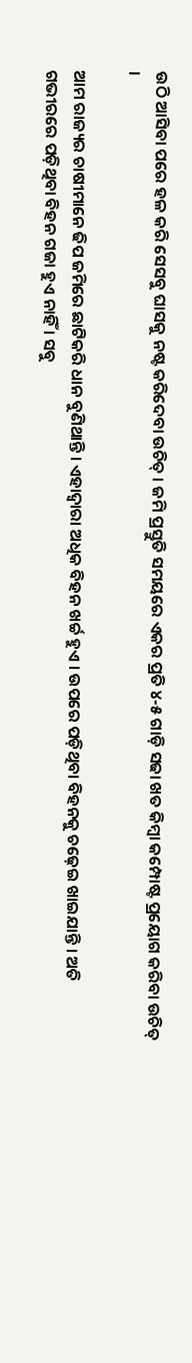ଉଠି ଆସିବା ପରେ ହଳ କରି ସେସବୁ ଘାସକୁ ନଷ୍ଟ କରିଦେବା ଉଚିତ୍ । ଜମି ପ୍ରସ୍ତୁତି ସମୟରେ ଏକର ପ୍ରତି ୪-୫ ଗାଡ଼ି ସଢା ଖତ କିମ୍ବା କମ୍ପୋଷ୍ଟ ପ୍ରୟୋଗ କରିବା ଉଚିତ୍ ।

ଆମ ରାଜ୍ୟର ଚାଷୀମାନେ ଢିପ ଜମିରେ ଛାଟିକରି ଧାନ ବୁଣିଥାନ୍ତି । ଏହାଦ୍ଵାରା ଅଧିକ ବିହନ ଖର୍ଚ୍ଚ ହୁଏ । ଉପରେ ପଡ଼ିଥିବା ବିହନକୁ ଚଢ଼େଇ ଖାଇଯାନ୍ତି । ଅତି ଗଭୀରରେ ପଡ଼ିଥିବା ବିହନ ଗଜା ହୁଏ ନାହିଁ । ସବୁ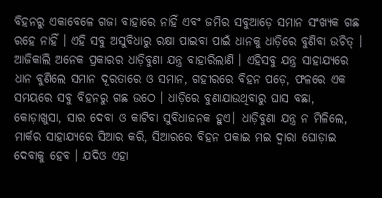ବିହନରୁ ଏକାବେଳେ ଗଜା ବାହାରେ ନାହିଁ ଏବଂ ଜମିର ସବୁଆଡ଼େ ସମାନ ସଂଖ୍ୟକ ଗଛ ରହେ ନାହିଁ । ଏହି ସବୁ ଅସୁବିଧାରୁ ରକ୍ଷା ପାଇବା ପାଇଁ ଧାନକୁ ଧାଡ଼ିରେ ବୁଣିବା ଉଚିତ୍ । ଆଜିକାଲି ଅନେକ ପ୍ରକାରର ଧାଡ଼ିବୁଣା ଯନ୍ତ୍ର ବାହାରିଲାଣି । ଏହିସବୁ ଯନ୍ତ୍ର ସାହାଯ୍ୟରେ ଧାନ ବୁଣିଲେ ସମାନ ଦୂରତାରେ ଓ ସମାନ, ଗହୀରରେ ବିହନ ପଡ଼େ, ଫଳରେ ଏକ ସମୟରେ ସବୁ ବିହନରୁ ଗଛ ଉଠେ । ଧାଡ଼ିରେ ବୁଣାଯାଉଥିବାରୁ ଘାସ ବଛା, କୋଡ଼ାଖୁସା, ସାର ଦେବା ଓ କାଟିବା ସୁବିଧାଜନକ ହୁଏ। ଧାଡ଼ିବୁଣା ଯନ୍ତ୍ର ନ ମିଳିଲେ, ମାର୍କର ସାହାଯ୍ୟରେ ସିଆର କରି, ସିଆରରେ ବିହନ ପକାଇ ମଇ ଦ୍ଵାରା ଘୋଡ଼ାଇ ଦେବାକୁ ହେବ । ଯଦିଓ ଏହା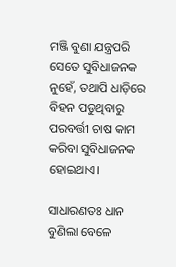ମଞ୍ଜି ବୁଣା ଯନ୍ତ୍ରପରି ସେତେ ସୁବିଧାଜନକ ନୁହେଁ, ତଥାପି ଧାଡ଼ିରେ ବିହନ ପଡୁଥିବାରୁ ପରବର୍ତ୍ତୀ ଚାଷ କାମ କରିବା ସୁବିଧାଜନକ ହୋଇଥାଏ।

ସାଧାରଣତଃ ଧାନ ବୁଣିଲା ବେଳେ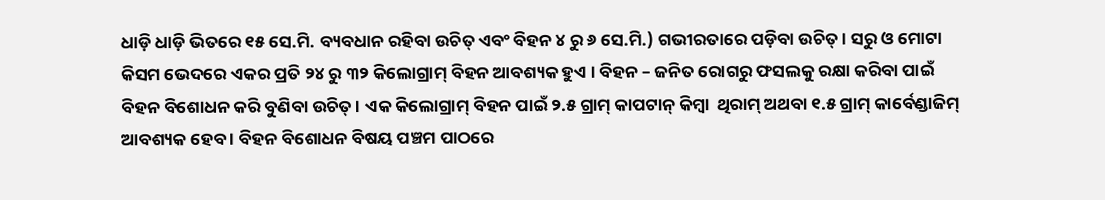ଧାଡ଼ି ଧାଡ଼ି ଭିତରେ ୧୫ ସେ.ମି. ବ୍ୟବଧାନ ରହିବା ଉଚିତ୍ ଏବଂ ବିହନ ୪ ରୁ ୬ ସେ.ମି.) ଗଭୀରତାରେ ପଡ଼ିବା ଉଚିତ୍ । ସରୁ ଓ ମୋଟା କିସମ ଭେଦରେ ଏକର ପ୍ରତି ୨୪ ରୁ ୩୨ କିଲୋଗ୍ରାମ୍ ବିହନ ଆବଶ୍ୟକ ହୁଏ । ବିହନ – ଜନିତ ରୋଗରୁ ଫସଲକୁ ରକ୍ଷା କରିବା ପାଇଁ  ବିହନ ବିଶୋଧନ କରି ବୁଣିବା ଉଚିତ୍ । ଏକ କିଲୋଗ୍ରାମ୍ ବିହନ ପାଇଁ ୨.୫ ଗ୍ରାମ୍ କାପଟାନ୍ କିମ୍ବା  ଥିରାମ୍ ଅଥବା ୧.୫ ଗ୍ରାମ୍ କାର୍ବେଣ୍ଡାଜିମ୍ ଆବଶ୍ୟକ ହେବ । ବିହନ ବିଶୋଧନ ବିଷୟ ପଞ୍ଚମ ପାଠରେ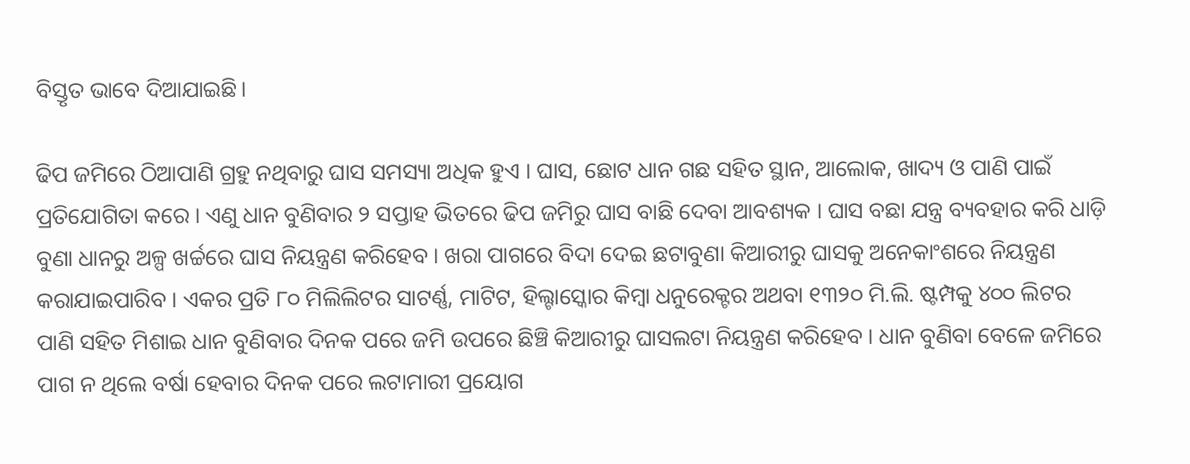ବିସ୍ତୃତ ଭାବେ ଦିଆଯାଇଛି।

ଢିପ ଜମିରେ ଠିଆପାଣି ଗ୍ରହୁ ନଥିବାରୁ ଘାସ ସମସ୍ୟା ଅଧିକ ହୁଏ । ଘାସ, ଛୋଟ ଧାନ ଗଛ ସହିତ ସ୍ଥାନ, ଆଲୋକ, ଖାଦ୍ୟ ଓ ପାଣି ପାଇଁ ପ୍ରତିଯୋଗିତା କରେ । ଏଣୁ ଧାନ ବୁଣିବାର ୨ ସପ୍ତାହ ଭିତରେ ଢିପ ଜମିରୁ ଘାସ ବାଛି ଦେବା ଆବଶ୍ୟକ । ଘାସ ବଛା ଯନ୍ତ୍ର ବ୍ୟବହାର କରି ଧାଡ଼ି ବୁଣା ଧାନରୁ ଅଳ୍ପ ଖର୍ଚ୍ଚରେ ଘାସ ନିୟନ୍ତ୍ରଣ କରିହେବ । ଖରା ପାଗରେ ବିଦା ଦେଇ ଛଟାବୁଣା କିଆରୀରୁ ଘାସକୁ ଅନେକାଂଶରେ ନିୟନ୍ତ୍ରଣ କରାଯାଇପାରିବ । ଏକର ପ୍ରତି ୮୦ ମିଲିଲିଟର ସାଟର୍ଣ୍ଣ, ମାଟିଟ, ହିଲ୍ଟାସ୍କୋର କିମ୍ବା ଧନୁରେକ୍ଟର ଅଥବା ୧୩୨୦ ମି.ଲି. ଷ୍ଟମ୍ପକୁ ୪୦୦ ଲିଟର ପାଣି ସହିତ ମିଶାଇ ଧାନ ବୁଣିବାର ଦିନକ ପରେ ଜମି ଉପରେ ଛିଞ୍ଚି କିଆରୀରୁ ଘାସଲଟା ନିୟନ୍ତ୍ରଣ କରିହେବ । ଧାନ ବୁଣିବା ବେଳେ ଜମିରେ ପାଗ ନ ଥିଲେ ବର୍ଷା ହେବାର ଦିନକ ପରେ ଲଟାମାରୀ ପ୍ରୟୋଗ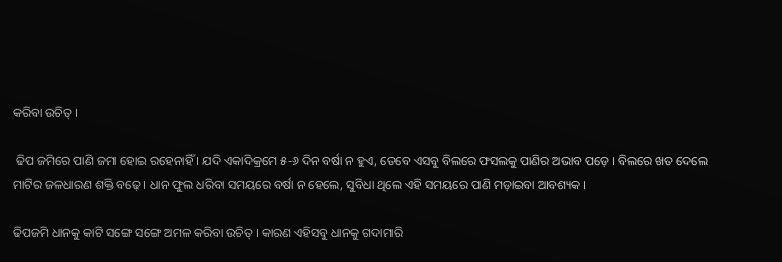କରିବା ଉଚିତ୍ ।

 ଢିପ ଜମିରେ ପାଣି ଜମା ହୋଇ ରହେନାହିଁ । ଯଦି ଏକାଦିକ୍ରମେ ୫-୬ ଦିନ ବର୍ଷା ନ ହୁଏ, ତେବେ ଏସବୁ ବିଲରେ ଫସଲକୁ ପାଣିର ଅଭାବ ପଡ଼େ । ବିଲରେ ଖତ ଦେଲେ ମାଟିର ଜଳଧାରଣ ଶକ୍ତି ବଢ଼େ । ଧାନ ଫୁଲ ଧରିବା ସମୟରେ ବର୍ଷା ନ ହେଲେ, ସୁବିଧା ଥିଲେ ଏହି ସମୟରେ ପାଣି ମଡ଼ାଇବା ଆବଶ୍ୟକ ।

ଢିପଜମି ଧାନକୁ କାଟି ସଙ୍ଗେ ସଙ୍ଗେ ଅମଳ କରିବା ଉଚିତ୍ । କାରଣ ଏହିସବୁ ଧାନକୁ ଗଦାମାରି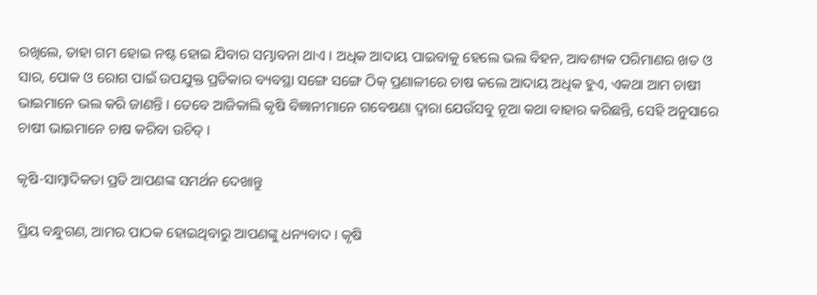ରଖିଲେ, ତାହା ଗମ ହୋଇ ନଷ୍ଟ ହୋଇ ଯିବାର ସମ୍ଭାବନା ଥାଏ । ଅଧିକ ଆଦାୟ ପାଇବାକୁ ହେଲେ ଭଲ ବିହନ, ଆବଶ୍ୟକ ପରିମାଣର ଖତ ଓ ସାର, ପୋକ ଓ ରୋଗ ପାଇଁ ଉପଯୁକ୍ତ ପ୍ରତିକାର ବ୍ୟବସ୍ଥା ସଙ୍ଗେ ସଙ୍ଗେ ଠିକ୍ ପ୍ରଣାଳୀରେ ଚାଷ କଲେ ଆଦାୟ ଅଧିକ ହୁଏ, ଏକଥା ଆମ ଚାଷୀ ଭାଇମାନେ ଭଲ କରି ଜାଣନ୍ତି । ତେବେ ଆଜିକାଲି କୃଷି ବିଜ୍ଞାନୀମାନେ ଗବେଷଣା ଦ୍ଵାରା ଯେଉଁସବୁ ନୂଆ କଥା ବାହାର କରିଛନ୍ତି, ସେହି ଅନୁସାରେ ଚାଷୀ ଭାଇମାନେ ଚାଷ କରିବା ଉଚିତ୍ ।

କୃଷି-ସାମ୍ବାଦିକତା ପ୍ରତି ଆପଣଙ୍କ ସମର୍ଥନ ଦେଖାନ୍ତୁ

ପ୍ରିୟ ବନ୍ଧୁଗଣ, ଆମର ପାଠକ ହୋଇଥିବାରୁ ଆପଣଙ୍କୁ ଧନ୍ୟବାଦ । କୃଷି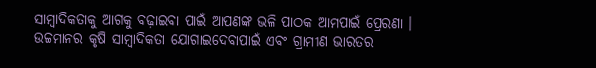ସାମ୍ବାଦିକତାକୁ ଆଗକୁ ବଢ଼ାଇବା ପାଇଁ ଆପଣଙ୍କ ଭଳି ପାଠକ ଆମପାଇଁ ପ୍ରେରଣା । ଉଚ୍ଚମାନର କୃଷି ସାମ୍ବାଦିକତା ଯୋଗାଇଦେବାପାଇଁ ଏବଂ ଗ୍ରାମୀଣ ଭାରତର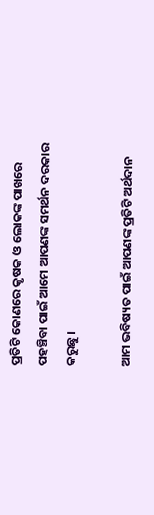ପ୍ରତିଟି କୋଣରେ କୃଷକ ଓ ଲୋକଙ୍କ ପାଖରେ ପହଞ୍ଚିବା ପାଇଁ ଆମେ ଆପଣଙ୍କ ସମର୍ଥନ ଦରକାର କରୁଛୁ ।

ଆମ ଭବିଷ୍ୟତ ପାଇଁ ଆପଣଙ୍କ ପ୍ରତିଟି ଅର୍ଥଦାନ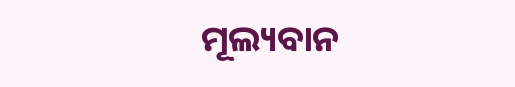ମୂଲ୍ୟବାନ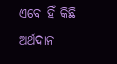ଏବେ ହିଁ କିଛି ଅର୍ଥଦାନ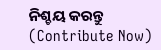ନିଶ୍ଚୟ କରନ୍ତୁ (Contribute Now)